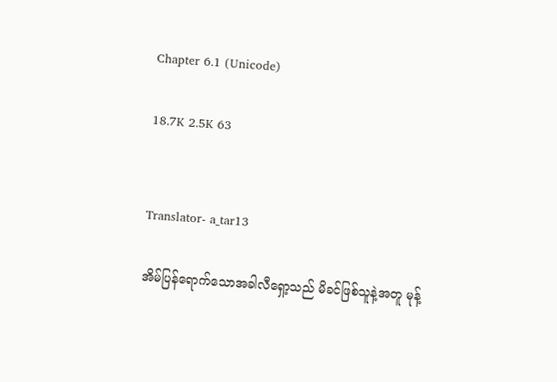Chapter 6.1 (Unicode)

18.7K 2.5K 63


Translator- a_tar13

အိမ်ပြန်ရောက်သောအခါလီရှော့သည် မိခင်ဖြစ်သူနဲ့အတူ မုန့်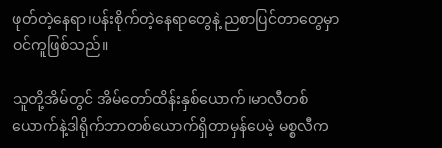ဖုတ်တဲ့နေရာ၊ပန်းစိုက်တဲ့နေရာတွေနဲ့ ညစာပြင်တာတွေမှာ ဝင်ကူဖြစ်သည်။

သူတို့အိမ်တွင် အိမ်တော်ထိန်းနှစ်ယောက်၊မာလီတစ်ယောက်နဲ့ဒါရိုက်ဘာတစ်ယောက်ရှိတာမှန်ပေမဲ့ မစ္စလီက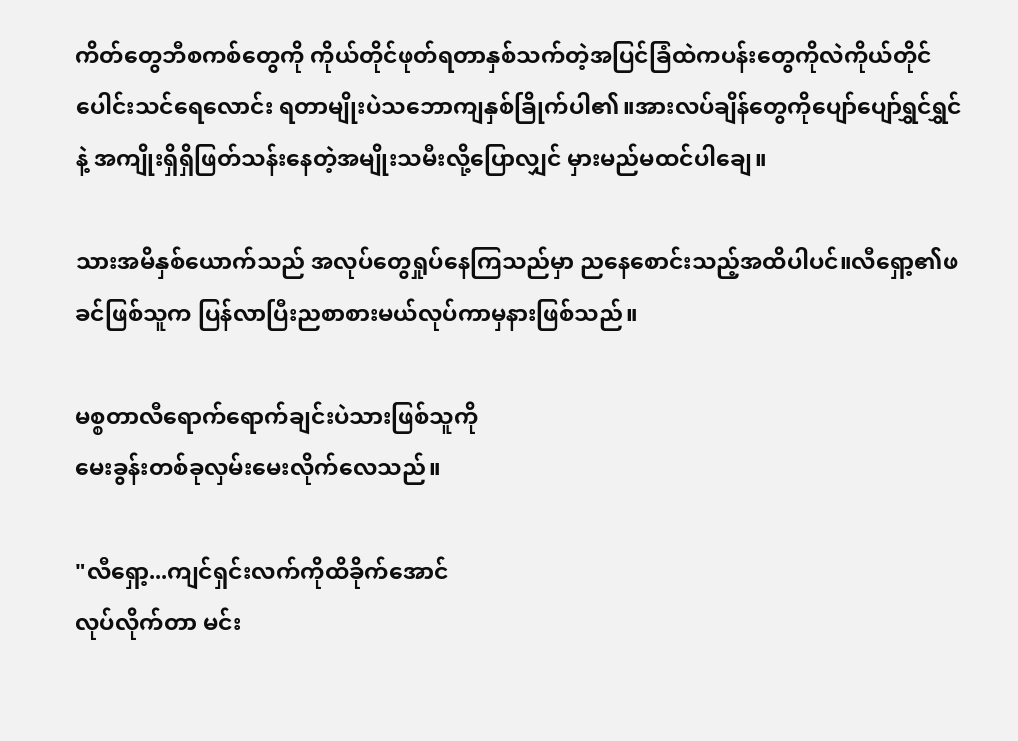ကိတ်တွေဘီစကစ်တွေကို ကိုယ်တိုင်ဖုတ်ရတာနှစ်သက်တဲ့အပြင်ခြံထဲကပန်းတွေကိုလဲကိုယ်တိုင်ပေါင်းသင်ရေလောင်း ရတာမျိုးပဲသဘောကျနှစ်ခြိုက်ပါ၏။အားလပ်ချိန်တွေကိုပျော်ပျော်ရွှင်ရွှင်နဲ့ အကျိုးရှိရှိဖြတ်သန်းနေတဲ့အမျိုးသမီးလို့ပြောလျှင် မှားမည်မထင်ပါချေ။

သားအမိနှစ်ယောက်သည် အလုပ်တွေရှုပ်နေကြ‌သည်မှာ ညနေစောင်းသည့်အထိပါပင်။လီရှော့၏ဖခင်ဖြစ်သူက ပြန်လာပြီးညစာစားမယ်လုပ်ကာမှနားဖြစ်သည်။

မစ္စတာလီရောက်ရောက်ချင်းပဲသားဖြစ်သူကို
မေးခွန်းတစ်ခုလှမ်းမေးလိုက်လေသည်။

"လီရှော့...ကျင်ရှင်းလက်ကိုထိခိုက်အောင်
လုပ်လိုက်တာ မင်း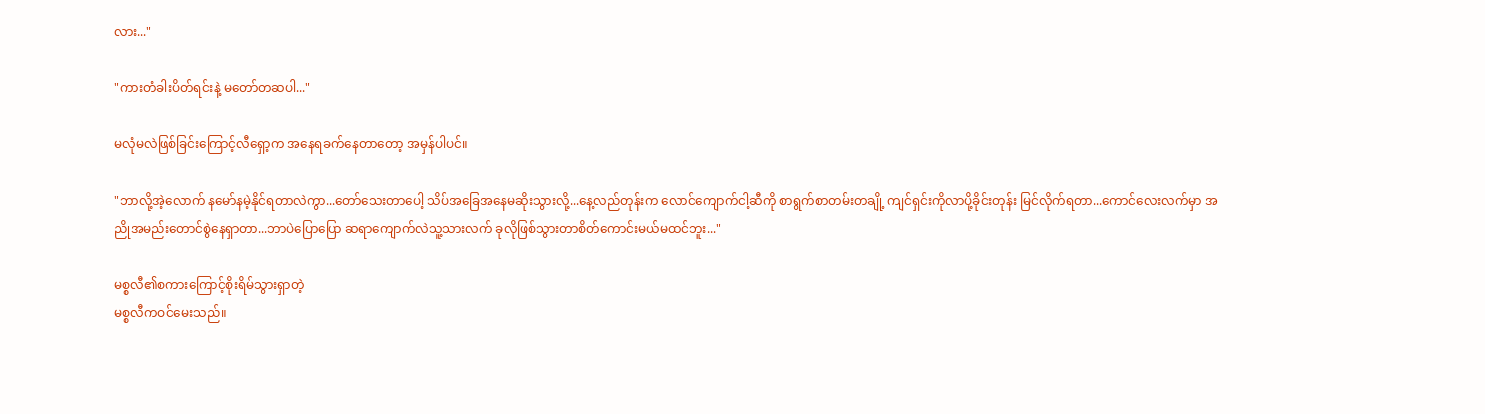လား..."

"ကားတံခါးပိတ်ရင်းနဲ့ မတော်တဆပါ..."

မလုံမလဲဖြစ်ခြင်းကြောင့်လီ‌ရှော့က အနေရခက်နေတာတော့ အမှန်ပါပင်။

"ဘာလို့အဲ့လောက် နမော်နမဲ့နိုင်ရတာလဲကွာ...တော်သေးတာပေါ့ သိပ်အ‌ခြေအနေမဆိုးသွားလို့...နေ့လည်တုန်းက လောင်ကျောက်ငါ့ဆီကို စာရွက်စာတမ်းတချို့ ကျင်ရှင်းကိုလာပို့ခိုင်းတုန်း မြင်လိုက်ရတာ...ကောင်လေးလက်မှာ အညိုအမည်းတောင်စွဲနေရှာတာ...ဘာပဲပြောပြော ဆရာကျောက်လဲသူ့သားလက် ခုလိုဖြစ်သွားတာစိတ်ကောင်းမယ်မထင်ဘူး..."

မစ္စလီ၏စကားကြောင့်စိုးရိမ်သွားရှာတဲ့
မစ္စလီကဝင်မေးသည်။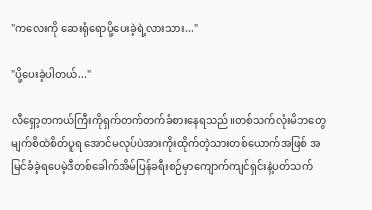"ကလေးကို ဆေးရုံရောပို့ပေးခဲ့ရဲ့လားသား..."

"ပို့ပေးခဲ့ပါတယ်..."

လီရှော့တကယ်ကြီးကိုရှက်တက်တက်ခံစားနေရသည်။တစ်သက်လုံးမိဘတွေမျက်စိထဲစိတ်ပူရ အောင်မလုပ်ပဲအားကိုးထိုက်တဲ့သားတစ်ယောက်အဖြစ် အမြင်ခံခဲ့ရပေမဲ့ဒီတစ်ခေါက်အိမ်ပြန်ခရီးစဉ်မှာကျောက်ကျင်ရှင်းနဲ့ပတ်သက်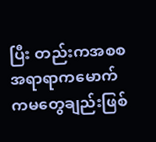ပြီး တည်းကအစစအရာရာကမောက်ကမတွေချည်းဖြစ်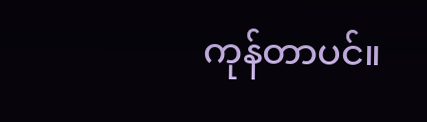ကုန်တာပင်။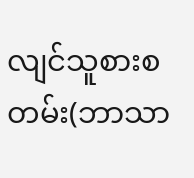လျင်သူစားစတမ်း(ဘာသာ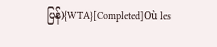ပြန်){WTA}[Completed]Où les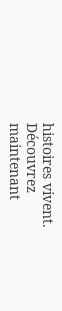histoires vivent. Découvrez maintenant